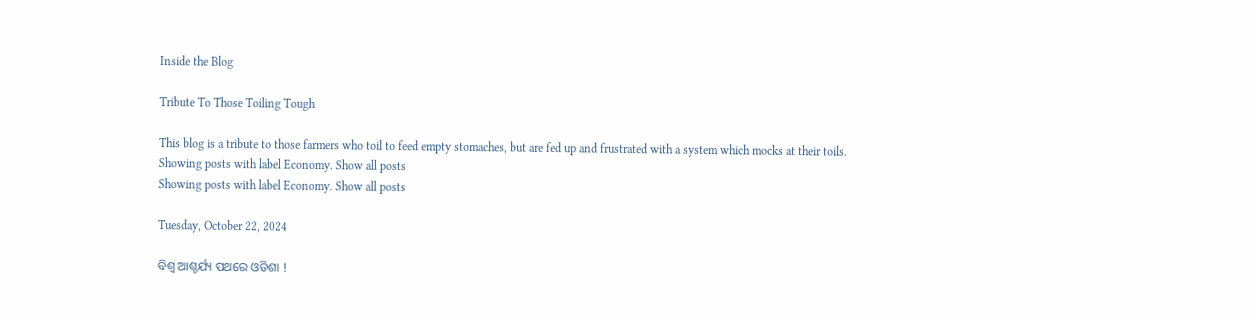Inside the Blog

Tribute To Those Toiling Tough

This blog is a tribute to those farmers who toil to feed empty stomaches, but are fed up and frustrated with a system which mocks at their toils.
Showing posts with label Economy. Show all posts
Showing posts with label Economy. Show all posts

Tuesday, October 22, 2024

ବିଶ୍ୱ ଆଶ୍ଚର୍ଯ୍ୟ ପଥରେ ଓଡିଶା !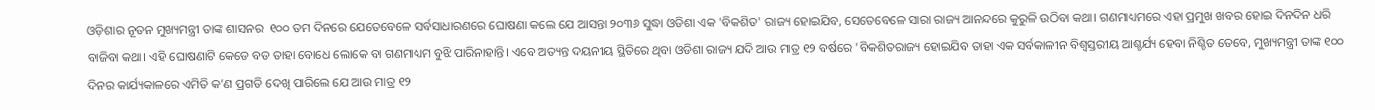ଓଡ଼ିଶାର ନୂତନ ମୁଖ୍ୟମନ୍ତ୍ରୀ ତାଙ୍କ ଶାସନର  ୧୦୦ ତମ ଦିନରେ ଯେତେବେଳେ ସର୍ବସାଧାରଣରେ ଘୋଷଣା କଲେ ଯେ ଆସନ୍ତା ୨୦୩୬ ସୁଦ୍ଧା ଓଡିଶା ଏକ 'ବିକଶିତ' ରାଜ୍ୟ ହୋଇଯିବ, ସେତେବେଳେ ସାରା ରାଜ୍ୟ ଆନନ୍ଦରେ କୁରୁଳି ଉଠିବା କଥା। ଗଣମାଧ୍ୟମରେ ଏହା ପ୍ରମୁଖ ଖବର ହୋଇ ଦିନଦିନ ଧରି ବାଜିବା କଥା। ଏହି ଘୋଷଣାଟି କେଡେ ବଡ ତାହା ବୋଧେ ଲୋକେ ବା ଗଣମାଧ୍ୟମ ବୁଝି ପାରିନାହାନ୍ତି। ଏବେ ଅତ୍ୟନ୍ତ ଦୟନୀୟ ସ୍ଥିତିରେ ଥିବା ଓଡିଶା ରାଜ୍ୟ ଯଦି ଆଉ ମାତ୍ର ୧୨ ବର୍ଷରେ 'ବିକଶିତରାଜ୍ୟ ହୋଇଯିବ ତାହା ଏକ ସର୍ବକାଳୀନ ବିଶ୍ୱସ୍ତରୀୟ ଆଶ୍ଚର୍ଯ୍ୟ ହେବା ନିଶ୍ଚିତ ତେବେ, ମୁଖ୍ୟମନ୍ତ୍ରୀ ତାଙ୍କ ୧୦୦ ଦିନର କାର୍ଯ୍ୟକାଳରେ ଏମିତି କ’ଣ ପ୍ରଗତି ଦେଖି ପାରିଲେ ଯେ ଆଉ ମାତ୍ର ୧୨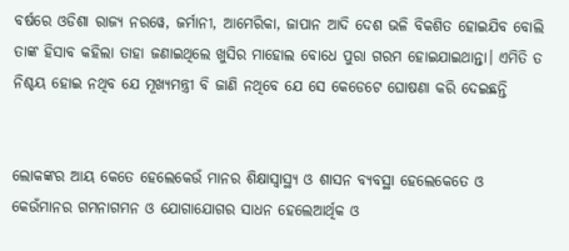ବର୍ଷରେ ଓଡିଶା ରାଜ୍ୟ ନରୱେ, ଜର୍ମାନୀ, ଆମେରିକା, ଜାପାନ ଆଦି ଦେଶ ଭଳି ବିକଶିତ ହୋଇଯିବ ବୋଲି ତାଙ୍କ ହିସାବ କହିଲା ତାହା ଜଣାଇଥିଲେ ଖୁସିର ମାହୋଲ ବୋଧେ ପୁରା ଗରମ ହୋଇଯାଇଥାନ୍ତା। ଏମିତି ତ ନିଶ୍ଚୟ ହୋଇ ନଥିବ ଯେ ମୂଖ୍ୟମନ୍ତ୍ରୀ ବି ଜାଣି ନଥିବେ ଯେ ସେ କେଡେଟେ ଘୋଷଣା କରି ଦେଇଛନ୍ତି


ଲୋକଙ୍କର ଆୟ କେତେ ହେଲେକେଉଁ ମାନର ଶିକ୍ଷାସ୍ୱାସ୍ଥ୍ୟ ଓ ଶାସନ ବ୍ୟବସ୍ଥା ହେଲେକେତେ ଓ କେଉଁମାନର ଗମନାଗମନ ଓ ଯୋଗାଯୋଗର ସାଧନ ହେଲେଆର୍ଥିକ ଓ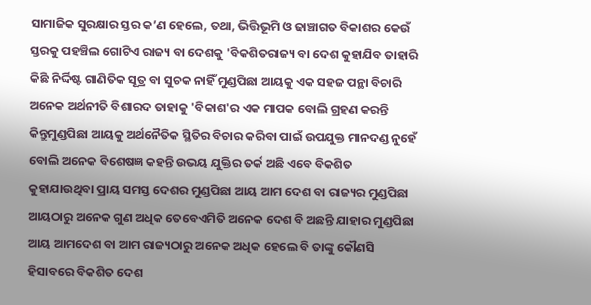ସାମାଜିକ ସୁରକ୍ଷାର ସ୍ତର କ’ଣ ହେଲେ, ତଥା, ଭିତ୍ତିଭୂମି ଓ ଢାଞ୍ଚାଗତ ବିକାଶର କେଉଁ ସ୍ତରକୁ ପହଞ୍ଚିଲ ଗୋଟିଏ ରାଜ୍ୟ ବା ଦେଶକୁ 'ବିକଶିତରାଜ୍ୟ ବା ଦେଶ କୁହାଯିବ ତାହାରି କିଛି ନିର୍ଦ୍ଦିଷ୍ଟ ଗାଣିତିକ ସୂତ୍ର ବା ସୁଚକ ନାହିଁ ମୁଣ୍ଡପିଛା ଆୟକୁ ଏକ ସହଜ ପନ୍ଥା ବିଚାରି ଅନେକ ଅର୍ଥନୀତି ବିଶାରଦ ତାହାକୁ 'ବିକାଶ'ର ଏକ ମାପକ ବୋଲି ଗ୍ରହଣ କରନ୍ତି କିନ୍ତୁମୁଣ୍ଡପିଛା ଆୟକୁ ଅର୍ଥନୈତିକ ସ୍ଥିତିର ବିଚାର କରିବା ପାଇଁ ଉପଯୁକ୍ତ ମାନଦଣ୍ଡ ନୁହେଁ ବୋଲି ଅନେକ ବିଶେଷଜ୍ଞ କହନ୍ତି ଉଭୟ ଯୁକ୍ତିର ତର୍କ ଅଛି ଏବେ ବିକଶିତ କୁହାଯାଉଥିବା ପ୍ରାୟ ସମସ୍ତ ଦେଶର ମୁଣ୍ଡପିଛା ଆୟ ଆମ ଦେଶ ବା ରାଜ୍ୟର ମୁଣ୍ଡପିଛା ଆୟଠାରୁ ଅନେକ ଗୁଣ ଅଧିକ ତେବେଏମିତି ଅନେକ ଦେଶ ବି ଅଛନ୍ତି ଯାହାର ମୁଣ୍ଡପିଛା ଆୟ ଆମଦେଶ ବା ଆମ ରାଜ୍ୟଠାରୁ ଅନେକ ଅଧିକ ହେଲେ ବି ତାଙ୍କୁ କୌଣସି ହିସାବରେ ବିକଶିତ ଦେଶ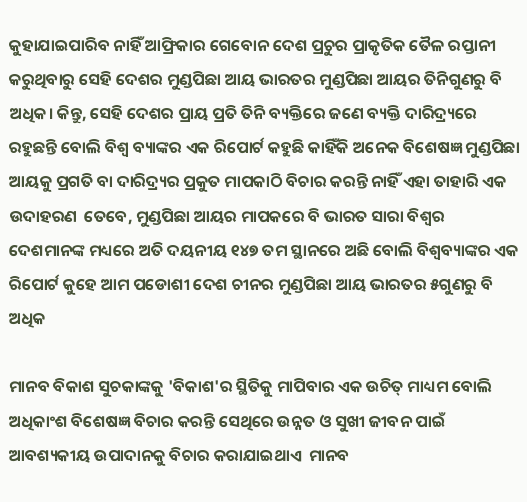କୁହାଯାଇପାରିବ ନାହିଁ ଆଫ୍ରିକାର ଗେବୋନ ଦେଶ ପ୍ରଚୁର ପ୍ରାକୃତିକ ତୈଳ ରପ୍ତାନୀ କରୁଥିବାରୁ ସେହି ଦେଶର ମୁଣ୍ଡପିଛା ଆୟ ଭାରତର ମୁଣ୍ଡପିଛା ଆୟର ତିନିଗୁଣରୁ ବି ଅଧିକ। କିନ୍ତୁ, ସେହି ଦେଶର ପ୍ରାୟ ପ୍ରତି ତିନି ବ୍ୟକ୍ତିରେ ଜଣେ ବ୍ୟକ୍ତି ଦାରିଦ୍ର୍ୟରେ ରହୁଛନ୍ତି ବୋଲି ବିଶ୍ୱ ବ୍ୟାଙ୍କର ଏକ ରିପୋର୍ଟ କହୁଛି କାହିଁକି ଅନେକ ବିଶେଷଜ୍ଞ ମୁଣ୍ଡପିଛା ଆୟକୁ ପ୍ରଗତି ବା ଦାରିଦ୍ର୍ୟର ପ୍ରକୁତ ମାପକାଠି ବିଚାର କରନ୍ତି ନାହିଁ ଏହା ତାହାରି ଏକ ଉଦାହରଣ  ତେବେ, ମୁଣ୍ଡପିଛା ଆୟର ମାପକରେ ବି ଭାରତ ସାରା ବିଶ୍ୱର ଦେଶମାନଙ୍କ ମଧ୍ୟରେ ଅତି ଦୟନୀୟ ୧୪୭ ତମ ସ୍ଥାନରେ ଅଛି ବୋଲି ବିଶ୍ବବ୍ୟାଙ୍କର ଏକ ରିପୋର୍ଟ କୁହେ ଆମ ପଡୋଶୀ ଦେଶ ଚୀନର ମୁଣ୍ଡପିଛା ଆୟ ଭାରତର ୫ଗୁଣରୁ ବି ଅଧିକ

ମାନବ ବିକାଶ ସୁଚକାଙ୍କକୁ 'ବିକାଶ'ର ସ୍ଥିତିକୁ ମାପିବାର ଏକ ଉଚିତ୍ ମାଧ୍ୟମ ବୋଲି ଅଧିକାଂଶ ବିଶେଷଜ୍ଞ ବିଚାର କରନ୍ତି ସେଥିରେ ଉନ୍ନତ ଓ ସୁଖୀ ଜୀବନ ପାଇଁ ଆବଶ୍ୟକୀୟ ଉପାଦାନକୁ ବିଚାର କରାଯାଇଥାଏ  ମାନବ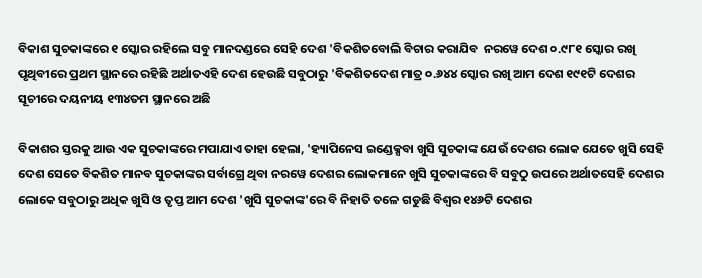ବିକାଶ ସୁଚକାଙ୍କରେ ୧ ସ୍କୋର ରହିଲେ ସବୁ ମାନଦଣ୍ଡରେ ସେହି ଦେଶ 'ବିକଶିତବୋଲି ବିଚାର କରାଯିବ  ନରୱେ ଦେଶ ୦.୯୮୧ ସ୍କୋର ରଖି ପୃଥିବୀରେ ପ୍ରଥମ ସ୍ଥାନରେ ରହିଛି ଅର୍ଥାତଏହି ଦେଶ ହେଉଛି ସବୁଠାରୁ 'ବିକଶିତଦେଶ ମାତ୍ର ୦.୬୪୪ ସ୍କୋର ରଖି ଆମ ଦେଶ ୧୯୧ଟି ଦେଶର ସୂଚୀରେ ଦୟନୀୟ ୧୩୪ତମ ସ୍ଥାନରେ ଅଛି

ବିକାଶର ସ୍ତରକୁ ଆଉ ଏକ ସୁଚକାଙ୍କରେ ମପାଯାଏ ତାହା ହେଲା, 'ହ୍ୟାପିନେସ ଇଣ୍ଡେକ୍ସବା ଖୁସି ସୁଚକାଙ୍କ ଯେଉଁ ଦେଶର ଲୋକ ଯେତେ ଖୁସି ସେହି ଦେଶ ସେତେ ବିକଶିତ ମାନବ ସୁଚକାଙ୍କର ସର୍ବାଗ୍ରେ ଥିବା ନରୱେ ଦେଶର ଲୋକମାନେ ଖୁସି ସୁଚକାଙ୍କରେ ବି ସବୁଠୁ ଉପରେ ଅର୍ଥାତସେହି ଦେଶର ଲୋକେ ସବୁଠାରୁ ଅଧିକ ଖୁସି ଓ ତୃପ୍ତ ଆମ ଦେଶ 'ଖୁସି ସୁଚକାଙ୍କ'ରେ ବି ନିହାତି ତଳେ ଗଡୁଛି ବିଶ୍ୱର ୧୪୬ଟି ଦେଶର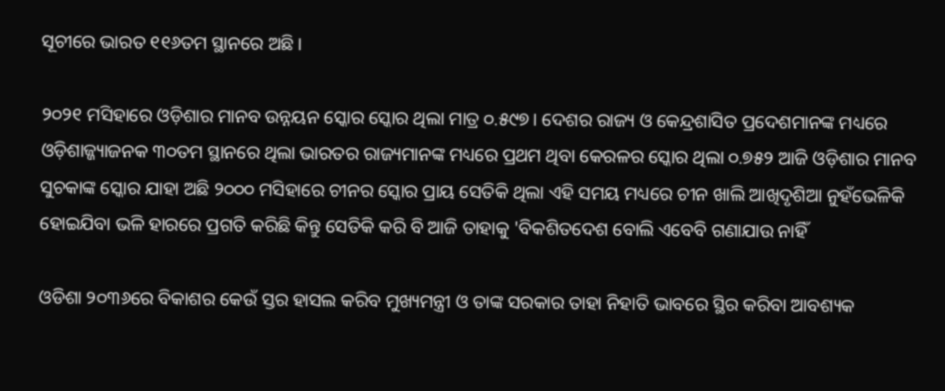ସୂଚୀରେ ଭାରତ ୧୧୬ତମ ସ୍ଥାନରେ ଅଛି।

୨୦୨୧ ମସିହାରେ ଓଡ଼ିଶାର ମାନବ ଉନ୍ନୟନ ସ୍କୋର ସ୍କୋର ଥିଲା ମାତ୍ର ୦.୫୯୭। ଦେଶର ରାଜ୍ୟ ଓ କେନ୍ଦ୍ରଶାସିତ ପ୍ରଦେଶମାନଙ୍କ ମଧ୍ୟରେ ଓଡ଼ିଶାଜ୍ଜ୍ୟାଜନକ ୩୦ତମ ସ୍ଥାନରେ ଥିଲା ଭାରତର ରାଜ୍ୟମାନଙ୍କ ମଧ୍ୟରେ ପ୍ରଥମ ଥିବା କେରଳର ସ୍କୋର ଥିଲା ୦.୭୫୨ ଆଜି ଓଡ଼ିଶାର ମାନବ ସୁଚକାଙ୍କ ସ୍କୋର ଯାହା ଅଛି ୨୦୦୦ ମସିହାରେ ଚୀନର ସ୍କୋର ପ୍ରାୟ ସେତିକି ଥିଲା ଏହି ସମୟ ମଧ୍ୟରେ ଚୀନ ଖାଲି ଆଖିଦୃଶିଆ ନୁହଁଭେଳିକି ହୋଇଯିବା ଭଳି ହାରରେ ପ୍ରଗତି କରିଛି କିନ୍ତୁ ସେତିକି କରି ବି ଆଜି ତାହାକୁ 'ବିକଶିତଦେଶ ବୋଲି ଏବେବି ଗଣାଯାଉ ନାହିଁ

ଓଡିଶା ୨୦୩୬ରେ ବିକାଶର କେଉଁ ସ୍ତର ହାସଲ କରିବ ମୁଖ୍ୟମନ୍ତ୍ରୀ ଓ ତାଙ୍କ ସରକାର ତାହା ନିହାତି ଭାବରେ ସ୍ଥିର କରିବା ଆବଶ୍ୟକ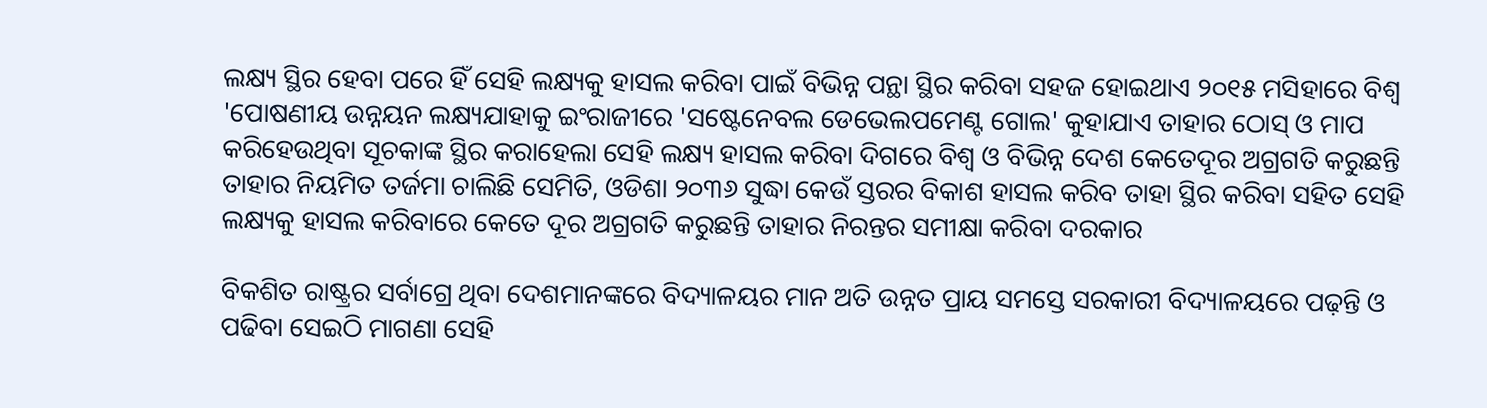ଲକ୍ଷ୍ୟ ସ୍ଥିର ହେବା ପରେ ହିଁ ସେହି ଲକ୍ଷ୍ୟକୁ ହାସଲ କରିବା ପାଇଁ ବିଭିନ୍ନ ପନ୍ଥା ସ୍ଥିର କରିବା ସହଜ ହୋଇଥାଏ ୨୦୧୫ ମସିହାରେ ବିଶ୍ୱ 'ପୋଷଣୀୟ ଉନ୍ନୟନ ଲକ୍ଷ୍ୟଯାହାକୁ ଇଂରାଜୀରେ 'ସଷ୍ଟେନେବଲ ଡେଭେଲପମେଣ୍ଟ ଗୋଲ' କୁହାଯାଏ ତାହାର ଠୋସ୍ ଓ ମାପ କରିହେଉଥିବା ସୂଚକାଙ୍କ ସ୍ଥିର କରାହେଲା ସେହି ଲକ୍ଷ୍ୟ ହାସଲ କରିବା ଦିଗରେ ବିଶ୍ୱ ଓ ବିଭିନ୍ନ ଦେଶ କେତେଦୂର ଅଗ୍ରଗତି କରୁଛନ୍ତି ତାହାର ନିୟମିତ ତର୍ଜମା ଚାଲିଛି ସେମିତି, ଓଡିଶା ୨୦୩୬ ସୁଦ୍ଧା କେଉଁ ସ୍ତରର ବିକାଶ ହାସଲ କରିବ ତାହା ସ୍ଥିର କରିବା ସହିତ ସେହି ଲକ୍ଷ୍ୟକୁ ହାସଲ କରିବାରେ କେତେ ଦୂର ଅଗ୍ରଗତି କରୁଛନ୍ତି ତାହାର ନିରନ୍ତର ସମୀକ୍ଷା କରିବା ଦରକାର

ବିକଶିତ ରାଷ୍ଟ୍ରର ସର୍ବାଗ୍ରେ ଥିବା ଦେଶମାନଙ୍କରେ ବିଦ୍ୟାଳୟର ମାନ ଅତି ଉନ୍ନତ ପ୍ରାୟ ସମସ୍ତେ ସରକାରୀ ବିଦ୍ୟାଳୟରେ ପଢ଼ନ୍ତି ଓ ପଢିବା ସେଇଠି ମାଗଣା ସେହି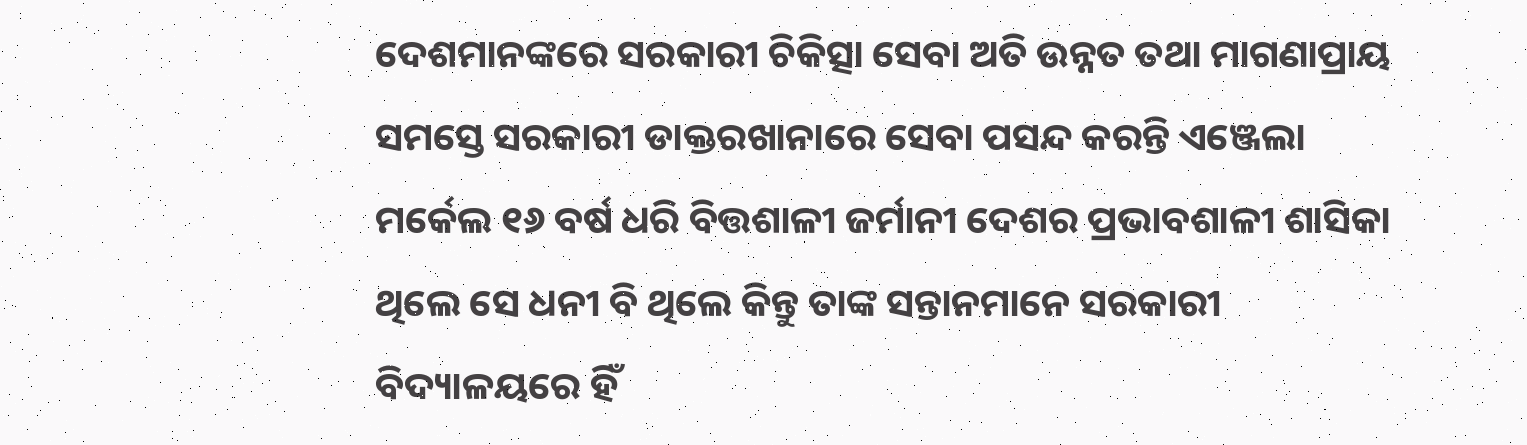ଦେଶମାନଙ୍କରେ ସରକାରୀ ଚିକିତ୍ସା ସେବା ଅତି ଉନ୍ନତ ତଥା ମାଗଣାପ୍ରାୟ ସମସ୍ତେ ସରକାରୀ ଡାକ୍ତରଖାନାରେ ସେବା ପସନ୍ଦ କରନ୍ତି ଏଞ୍ଜେଲା ମର୍କେଲ ୧୬ ବର୍ଷ ଧରି ବିତ୍ତଶାଳୀ ଜର୍ମାନୀ ଦେଶର ପ୍ରଭାବଶାଳୀ ଶାସିକା ଥିଲେ ସେ ଧନୀ ବି ଥିଲେ କିନ୍ତୁ ତାଙ୍କ ସନ୍ତାନମାନେ ସରକାରୀ ବିଦ୍ୟାଳୟରେ ହିଁ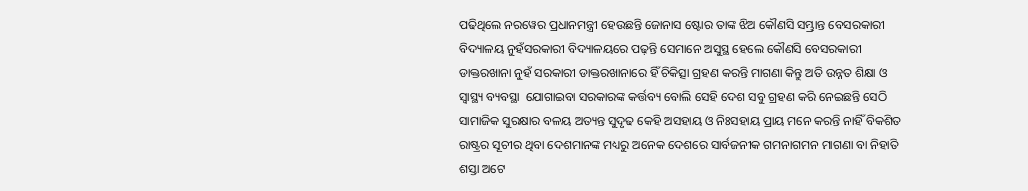ପଢିଥିଲେ ନରୱେର ପ୍ରଧାନମନ୍ତ୍ରୀ ହେଉଛନ୍ତି ଜୋନାସ ଷ୍ଟୋର ତାଙ୍କ ଝିଅ କୌଣସି ସମ୍ଭ୍ରାନ୍ତ ବେସରକାରୀ ବିଦ୍ୟାଳୟ ନୁହଁସରକାରୀ ବିଦ୍ୟାଳୟରେ ପଢ଼ନ୍ତି ସେମାନେ ଅସୁସ୍ଥ ହେଲେ କୌଣସି ବେସରକାରୀ ଡାକ୍ତରଖାନା ନୁହଁ ସରକାରୀ ଡାକ୍ତରଖାନାରେ ହିଁ ଚିକିତ୍ସା ଗ୍ରହଣ କରନ୍ତି ମାଗଣା କିନ୍ତୁ ଅତି ଉନ୍ନତ ଶିକ୍ଷା ଓ ସ୍ୱାସ୍ଥ୍ୟ ବ୍ୟବସ୍ଥା  ଯୋଗାଇବା ସରକାରଙ୍କ କର୍ତ୍ତବ୍ୟ ବୋଲି ସେହି ଦେଶ ସବୁ ଗ୍ରହଣ କରି ନେଇଛନ୍ତି ସେଠି ସାମାଜିକ ସୁରକ୍ଷାର ବଳୟ ଅତ୍ୟନ୍ତ ସୁଦୃଢ କେହି ଅସହାୟ ଓ ନିଃସହାୟ ପ୍ରାୟ ମନେ କରନ୍ତି ନାହିଁ ବିକଶିତ ରାଷ୍ଟ୍ରର ସୂଚୀର ଥିବା ଦେଶମାନଙ୍କ ମଧ୍ୟରୁ ଅନେକ ଦେଶରେ ସାର୍ବଜନୀକ ଗମନାଗମନ ମାଗଣା ବା ନିହାତି ଶସ୍ତା ଅଟେ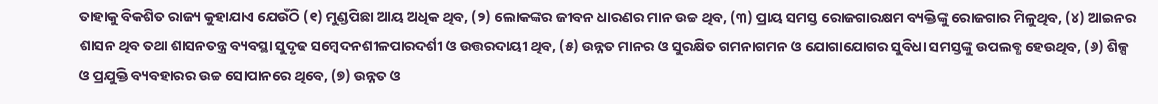ତାହାକୁ ବିକଶିତ ରାଜ୍ୟ କୁହାଯାଏ ଯେଉଁଠି (୧) ମୁଣ୍ଡପିଛା ଆୟ ଅଧିକ ଥିବ, (୨) ଲୋକଙ୍କର ଜୀବନ ଧାରଣର ମାନ ଉଚ୍ଚ ଥିବ, (୩) ପ୍ରାୟ ସମସ୍ତ ରୋଜଗାରକ୍ଷମ ବ୍ୟକ୍ତିଙ୍କୁ ରୋଜଗାର ମିଳୁଥିବ, (୪) ଆଇନର ଶାସନ ଥିବ ତଥା ଶାସନତନ୍ତ୍ର ବ୍ୟବସ୍ଥା ସୁଦୃଢ ସମ୍ବେଦନଶୀଳପାରଦର୍ଶୀ ଓ ଉତ୍ତରଦାୟୀ ଥିବ, (୫) ଉନ୍ନତ ମାନର ଓ ସୁରକ୍ଷିତ ଗମନାଗମନ ଓ ଯୋଗାଯୋଗର ସୁବିଧା ସମସ୍ତଙ୍କୁ ଉପଲବ୍ଧ ହେଉଥିବ, (୬) ଶିଳ୍ପ ଓ ପ୍ରଯୁକ୍ତି ବ୍ୟବହାରର ଉଚ୍ଚ ସୋପାନରେ ଥିବେ, (୭) ଉନ୍ନତ ଓ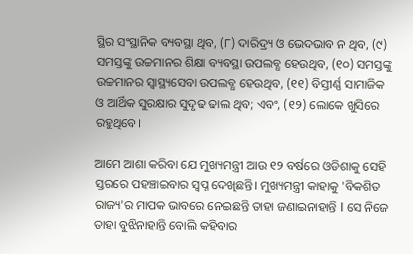ସ୍ଥିର ସଂସ୍ଥାନିକ ବ୍ୟବସ୍ଥା ଥିବ, (୮) ଦାରିଦ୍ର୍ୟ ଓ ଭେଦଭାବ ନ ଥିବ, (୯) ସମସ୍ତଙ୍କୁ ଉଚ୍ଚମାନର ଶିକ୍ଷା ବ୍ୟବସ୍ଥା ଉପଲବ୍ଧ ହେଉଥିବ, (୧୦) ସମସ୍ତଙ୍କୁ ଉଚ୍ଚମାନର ସ୍ୱାସ୍ଥ୍ୟସେବା ଉପଲବ୍ଧ ହେଉଥିବ, (୧୧) ବିସ୍ତୀର୍ଣ୍ଣ ସାମାଜିକ ଓ ଆର୍ଥିକ ସୁରକ୍ଷାର ସୁଦୃଢ ଢାଲ ଥିବ; ଏବଂ, (୧୨) ଲୋକେ ଖୁସିରେ ରହୁଥିବେ।

ଆମେ ଆଶା କରିବା ଯେ ମୁଖ୍ୟମନ୍ତ୍ରୀ ଆଉ ୧୨ ବର୍ଷରେ ଓଡିଶାକୁ ସେହି ସ୍ତରରେ ପହଞ୍ଚାଇବାର ସ୍ବପ୍ନ ଦେଖିଛନ୍ତି। ମୁଖ୍ୟମନ୍ତ୍ରୀ କାହାକୁ 'ବିକଶିତ ରାଜ୍ୟ'ର ମାପକ ଭାବରେ ନେଇଛନ୍ତି ତାହା ଜଣାଇନାହାନ୍ତି I ସେ ନିଜେ ତାହା ବୁଝିନାହାନ୍ତି ବୋଲି କହିବାର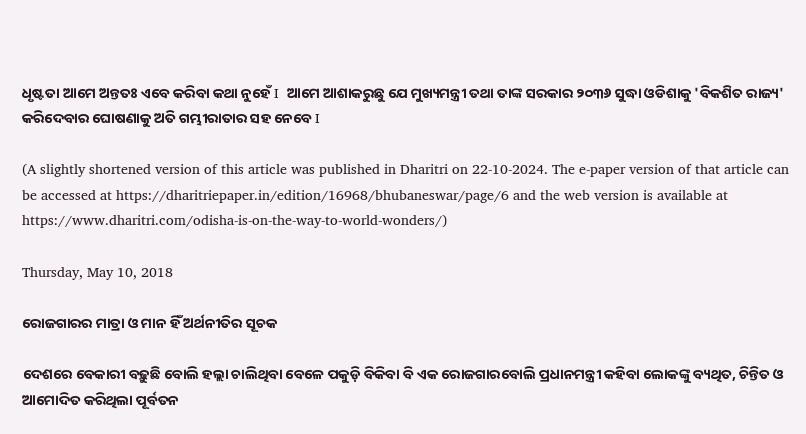ଧୃଷ୍ଟତା ଆମେ ଅନ୍ତତଃ ଏବେ କରିବା କଥା ନୁହେଁ I  ଆମେ ଆଶାକରୁଛୁ ଯେ ମୁଖ୍ୟମନ୍ତ୍ରୀ ତଥା ତାଙ୍କ ସରକାର ୨୦୩୬ ସୁଦ୍ଧା ଓଡିଶାକୁ 'ବିକଶିତ ରାଜ୍ୟ' କରିଦେବାର ଘୋଷଣାକୁ ଅତି ଗମ୍ଭୀରାତାର ସହ ନେବେ I

(A slightly shortened version of this article was published in Dharitri on 22-10-2024. The e-paper version of that article can be accessed at https://dharitriepaper.in/edition/16968/bhubaneswar/page/6 and the web version is available at https://www.dharitri.com/odisha-is-on-the-way-to-world-wonders/)

Thursday, May 10, 2018

ରୋଜଗାରର ମାତ୍ରା ଓ ମାନ ହିଁ ଅର୍ଥନୀତିର ସୂଚକ

ଦେଶରେ ବେକାରୀ ବଢ଼ୁଛି ବୋଲି ହଲ୍ଲା ଚାଲିଥିବା ବେଳେ ପକୁଡ଼ି ବିକିବା ବି ଏକ ରୋଜଗାରବୋଲି ପ୍ରଧାନମନ୍ତ୍ରୀ କହିବା ଲୋକଙ୍କୁ ବ୍ୟଥିତ, ଚିନ୍ତିତ ଓ ଆମୋଦିତ କରିଥିଲା ପୂର୍ବତନ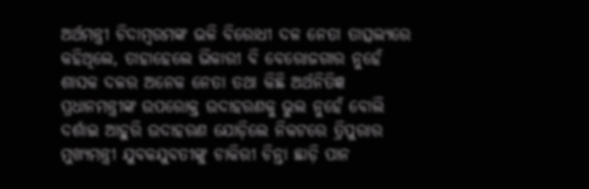ଅର୍ଥମନ୍ତ୍ରୀ ଚିଦାମ୍ବରମଙ୍କ ଭଳି ବିରୋଧୀ ଦଳ ନେତା ତାତ୍ସଲ୍ୟରେ କହିଥିଲେ, ତାହାହେଲେ ଭିକାରୀ ବି ବେରୋଜଗାର ନୁହେଁ ଶାସକ ଦଳର ଅନେକ ନେତା ତଥା କିଛି ଅର୍ଥନିତିଜ୍ଞ ପ୍ରଧାନମନ୍ତ୍ରୀଙ୍କ ଉପରୋକ୍ତ ଉଦାହରଣକୁ ଭୁଲ ନୁହେଁ ବୋଲି ଦର୍ଶାଇ ଆହୁରି ଉଦାହରଣ ଯୋଡ଼ିଲେ ନିକଟରେ ତ୍ରିପୁରାର ମୁଖ୍ୟମନ୍ତ୍ରୀ ଯୁବକଯୁବତୀଙ୍କୁ ଚାକିରୀ ଚିନ୍ତା ଛାଡ଼ି ପାନ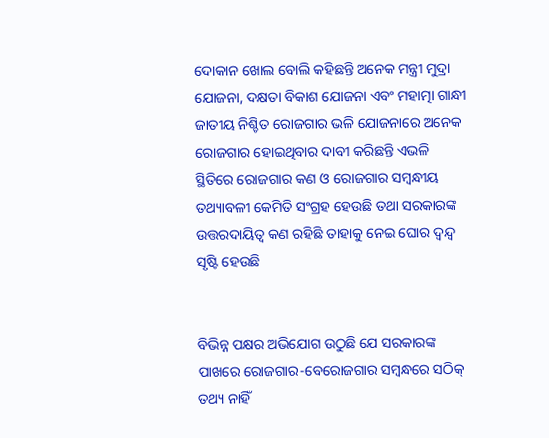ଦୋକାନ ଖୋଲ ବୋଲି କହିଛନ୍ତି ଅନେକ ମନ୍ତ୍ରୀ ମୁଦ୍ରା ଯୋଜନା, ଦକ୍ଷତା ବିକାଶ ଯୋଜନା ଏବଂ ମହାତ୍ମା ଗାନ୍ଧୀ ଜାତୀୟ ନିଶ୍ଚିତ ରୋଜଗାର ଭଳି ଯୋଜନାରେ ଅନେକ ରୋଜଗାର ହୋଇଥିବାର ଦାବୀ କରିଛନ୍ତି ଏଭଳି ସ୍ଥିତିରେ ରୋଜଗାର କଣ ଓ ରୋଜଗାର ସମ୍ବନ୍ଧୀୟ ତଥ୍ୟାବଳୀ କେମିତି ସଂଗ୍ରହ ହେଉଛି ତଥା ସରକାରଙ୍କ ଉତ୍ତରଦାୟିତ୍ୱ କଣ ରହିଛି ତାହାକୁ ନେଇ ଘୋର ଦ୍ୱନ୍ଦ୍ୱ ସୃଷ୍ଟି ହେଉଛି


ବିଭିନ୍ନ ପକ୍ଷର ଅଭିଯୋଗ ଉଠୁଛି ଯେ ସରକାରଙ୍କ ପାଖରେ ରୋଜଗାର-ବେରୋଜଗାର ସମ୍ବନ୍ଧରେ ସଠିକ୍ ତଥ୍ୟ ନାହିଁ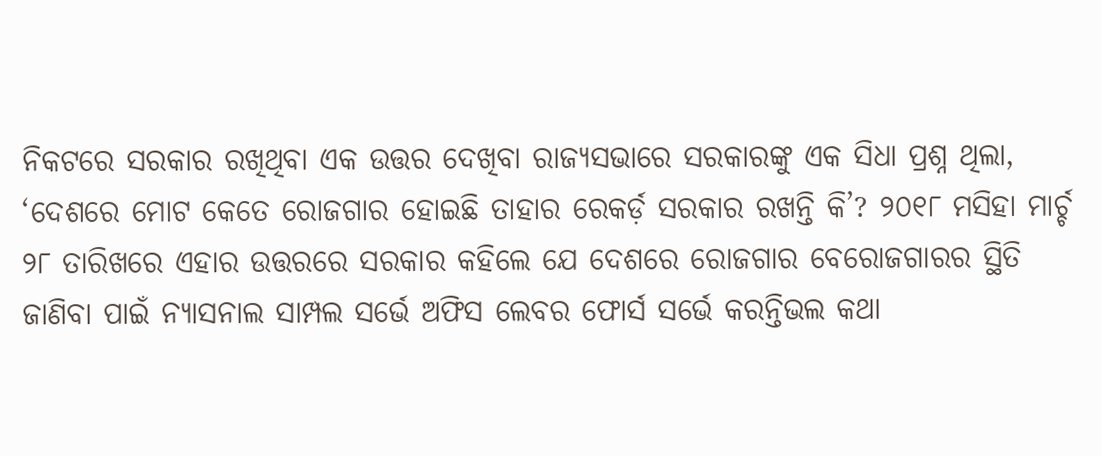ନିକଟରେ ସରକାର ରଖିଥିବା ଏକ ଉତ୍ତର ଦେଖିବା ରାଜ୍ୟସଭାରେ ସରକାରଙ୍କୁ ଏକ ସିଧା ପ୍ରଶ୍ନ ଥିଲା, ‘ଦେଶରେ ମୋଟ କେତେ ରୋଜଗାର ହୋଇଛି ତାହାର ରେକର୍ଡ଼ ସରକାର ରଖନ୍ତି କି’? ୨୦୧୮ ମସିହା ମାର୍ଚ୍ଚ ୨୮ ତାରିଖରେ ଏହାର ଉତ୍ତରରେ ସରକାର କହିଲେ ଯେ ଦେଶରେ ରୋଜଗାର ବେରୋଜଗାରର ସ୍ଥିତି ଜାଣିବା ପାଇଁ ନ୍ୟାସନାଲ ସାମ୍ପଲ ସର୍ଭେ ଅଫିସ ଲେବର ଫୋର୍ସ ସର୍ଭେ କରନ୍ତିଭଲ କଥା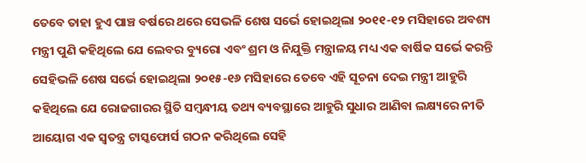ତେବେ ତାହା ହୁଏ ପାଞ୍ଚ ବର୍ଷରେ ଥରେ ସେଭଳି ଶେଷ ସର୍ଭେ ହୋଇଥିଲା ୨୦୧୧-୧୨ ମସିହାରେ ଅବଶ୍ୟ ମନ୍ତ୍ରୀ ପୁଣି କହିଥିଲେ ଯେ ଲେବର ବ୍ୟୁରୋ ଏବଂ ଶ୍ରମ ଓ ନିଯୁକ୍ତି ମନ୍ତ୍ରାଳୟ ମଧ୍ୟ ଏକ ବାର୍ଷିକ ସର୍ଭେ କରନ୍ତି ସେହିଭଳି ଶେଷ ସର୍ଭେ ହୋଇଥିଲା ୨୦୧୫-୧୬ ମସିହାରେ ତେବେ ଏହି ସୂଚନା ଦେଇ ମନ୍ତ୍ରୀ ଆହୁରି କହିଥିଲେ ଯେ ରୋଜଗାରର ସ୍ଥିତି ସମ୍ବନ୍ଧୀୟ ତଥ୍ୟ ବ୍ୟବସ୍ଥାରେ ଆହୁରି ସୁଧାର ଆଣିବା ଲକ୍ଷ୍ୟରେ ନୀତି ଆୟୋଗ ଏକ ସ୍ୱତନ୍ତ୍ର ଟାସ୍କଫୋର୍ସ ଗଠନ କରିଥିଲେ ସେହି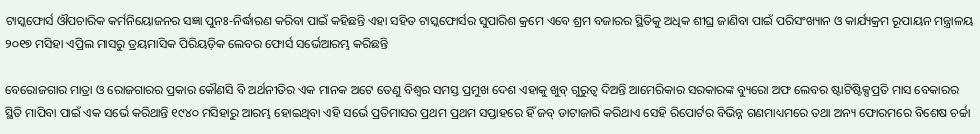ଟାସ୍କଫୋର୍ସ ଔପଚାରିକ କର୍ମନିୟୋଜନର ସଜ୍ଞା ପୁନଃ-ନିର୍ଦ୍ଧାରଣ କରିବା ପାଇଁ କହିଛନ୍ତି ଏହା ସହିତ ଟାସ୍କଫୋର୍ସର ସୁପାରିଶ କ୍ରମେ ଏବେ ଶ୍ରମ ବଜାରର ସ୍ଥିତିକୁ ଅଧିକ ଶୀଘ୍ର ଜାଣିବା ପାଇଁ ପରିସଂଖ୍ୟାନ ଓ କାର୍ଯ୍ୟକ୍ରମ ରୂପାୟନ ମନ୍ତ୍ରାଳୟ ୨୦୧୭ ମସିହା ଏପ୍ରିଲ ମାସରୁ ତ୍ରୟମାସିକ ପିରିୟଡ଼ିକ ଲେବର ଫୋର୍ସ ସର୍ଭେଆରମ୍ଭ କରିଛନ୍ତି

ବେରୋଜଗାର ମାତ୍ରା ଓ ରୋଜଗାରର ପ୍ରକାର କୌଣସି ବି ଅର୍ଥନୀତିର ଏକ ମାନକ ଅଟେ ତେଣୁ ବିଶ୍ୱର ସମସ୍ତ ପ୍ରମୁଖ ଦେଶ ଏହାକୁ ଖୁବ୍ ଗୁରୁତ୍ୱ ଦିଅନ୍ତି ଆମେରିକାର ସରକାରଙ୍କ ବ୍ୟୁରୋ ଅଫ ଲେବର ଷ୍ଟାଟିଷ୍ଟିକ୍ସପ୍ରତି ମାସ ବେକାରର ସ୍ଥିତି ମାପିବା ପାଇଁ ଏକ ସର୍ଭେ କରିଥାନ୍ତି ୧୯୪୦ ମସିହାରୁ ଆରମ୍ଭ ହୋଇଥିବା ଏହି ସର୍ଭେ ପ୍ରତିମାସର ପ୍ରଥମ ପ୍ରଥମ ସପ୍ତାହରେ ହିଁ ଜବ୍ ଡାଟାଜାରି କରିଥାଏ ସେହି ରିପୋର୍ଟର ବିଭିନ୍ନ ଗଣମାଧ୍ୟମରେ ତଥା ଅନ୍ୟ ଫୋରମରେ ବିଶେଷ ଚର୍ଚ୍ଚା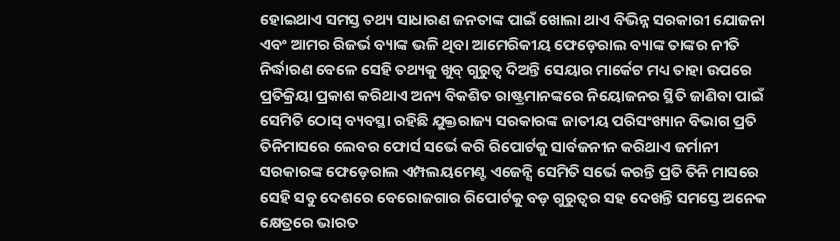ହୋଇଥାଏ ସମସ୍ତ ତଥ୍ୟ ସାଧାରଣ ଜନତାଙ୍କ ପାଇଁ ଖୋଲା ଥାଏ ବିଭିନ୍ନ ସରକାରୀ ଯୋଜନା ଏବଂ ଆମର ରିଜର୍ଭ ବ୍ୟାଙ୍କ ଭଳି ଥିବା ଆମେରିକୀୟ ଫେଡ଼େରାଲ ବ୍ୟାଙ୍କ ତାଙ୍କର ନୀତି ନିର୍ଦ୍ଧାରଣ ବେଳେ ସେହି ତଥ୍ୟକୁ ଖୁବ୍ ଗୁରୁତ୍ୱ ଦିଅନ୍ତି ସେୟାର ମାର୍କେଟ ମଧ୍ୟ ତାହା ଉପରେ ପ୍ରତିକ୍ରିୟା ପ୍ରକାଶ କରିଥାଏ ଅନ୍ୟ ବିକଶିତ ରାଷ୍ଟ୍ରମାନଙ୍କରେ ନିୟୋଜନର ସ୍ଥିତି ଜାଣିବା ପାଇଁ ସେମିତି ଠୋସ୍ ବ୍ୟବସ୍ଥା ରହିଛି ଯୁକ୍ତରାଜ୍ୟ ସରକାରଙ୍କ ଜାତୀୟ ପରିସଂଖ୍ୟାନ ବିଭାଗ ପ୍ରତି ତିନିମାସରେ ଲେବର ଫୋର୍ସ ସର୍ଭେ କରି ରିପୋର୍ଟକୁ ସାର୍ବଜନୀନ କରିଥାଏ ଜର୍ମାନୀ ସରକାରଙ୍କ ଫେଡ଼େରାଲ ଏମ୍ପଲୟମେଣ୍ଟ ଏଜେନ୍ସି ସେମିତି ସର୍ଭେ କରନ୍ତି ପ୍ରତି ତିନି ମାସରେ ସେହି ସବୁ ଦେଶରେ ବେରୋଜଗାର ରିପୋର୍ଟକୁ ବଡ଼ ଗୁରୁତ୍ୱର ସହ ଦେଖନ୍ତି ସମସ୍ତେ ଅନେକ କ୍ଷେତ୍ରରେ ଭାରତ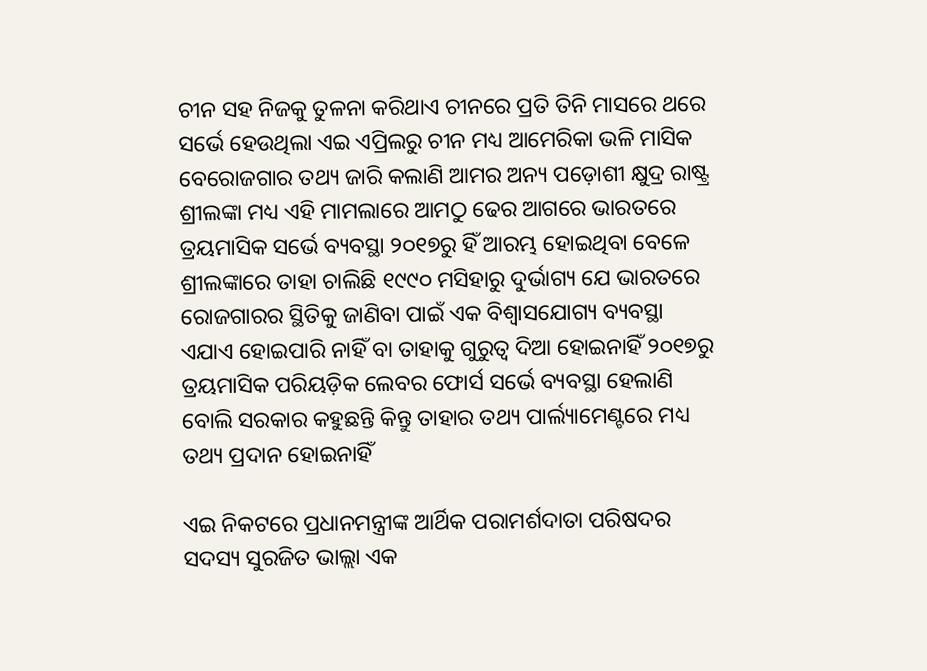ଚୀନ ସହ ନିଜକୁ ତୁଳନା କରିଥାଏ ଚୀନରେ ପ୍ରତି ତିନି ମାସରେ ଥରେ ସର୍ଭେ ହେଉଥିଲା ଏଇ ଏପ୍ରିଲରୁ ଚୀନ ମଧ୍ୟ ଆମେରିକା ଭଳି ମାସିକ ବେରୋଜଗାର ତଥ୍ୟ ଜାରି କଲାଣି ଆମର ଅନ୍ୟ ପଡ଼ୋଶୀ କ୍ଷୁଦ୍ର ରାଷ୍ଟ୍ର ଶ୍ରୀଲଙ୍କା ମଧ୍ୟ ଏହି ମାମଲାରେ ଆମଠୁ ଢେର ଆଗରେ ଭାରତରେ ତ୍ରୟମାସିକ ସର୍ଭେ ବ୍ୟବସ୍ଥା ୨୦୧୭ରୁ ହିଁ ଆରମ୍ଭ ହୋଇଥିବା ବେଳେ ଶ୍ରୀଲଙ୍କାରେ ତାହା ଚାଲିଛି ୧୯୯୦ ମସିହାରୁ ଦୁର୍ଭାଗ୍ୟ ଯେ ଭାରତରେ ରୋଜଗାରର ସ୍ଥିତିକୁ ଜାଣିବା ପାଇଁ ଏକ ବିଶ୍ୱାସଯୋଗ୍ୟ ବ୍ୟବସ୍ଥା ଏଯାଏ ହୋଇପାରି ନାହିଁ ବା ତାହାକୁ ଗୁରୁତ୍ୱ ଦିଆ ହୋଇନାହିଁ ୨୦୧୭ରୁ ତ୍ରୟମାସିକ ପରିୟଡ଼ିକ ଲେବର ଫୋର୍ସ ସର୍ଭେ ବ୍ୟବସ୍ଥା ହେଲାଣି ବୋଲି ସରକାର କହୁଛନ୍ତି କିନ୍ତୁ ତାହାର ତଥ୍ୟ ପାର୍ଲ୍ୟାମେଣ୍ଟରେ ମଧ୍ୟ ତଥ୍ୟ ପ୍ରଦାନ ହୋଇନାହିଁ

ଏଇ ନିକଟରେ ପ୍ରଧାନମନ୍ତ୍ରୀଙ୍କ ଆର୍ଥିକ ପରାମର୍ଶଦାତା ପରିଷଦର ସଦସ୍ୟ ସୁରଜିତ ଭାଲ୍ଲା ଏକ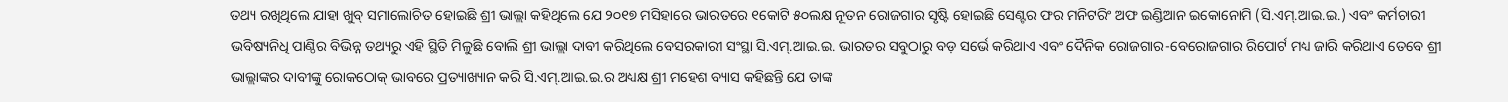ତଥ୍ୟ ରଖିଥିଲେ ଯାହା ଖୁବ୍ ସମାଲୋଚିତ ହୋଇଛି ଶ୍ରୀ ଭାଲ୍ଲା କହିଥିଲେ ଯେ ୨୦୧୭ ମସିହାରେ ଭାରତରେ ୧କୋଟି ୫୦ଲକ୍ଷ ନୂତନ ରୋଜଗାର ସୃଷ୍ଟି ହୋଇଛି ସେଣ୍ଟର ଫର ମନିଟରିଂ ଅଫ ଇଣ୍ଡିଆନ ଇକୋନୋମି (ସି.ଏମ୍.ଆଇ.ଇ.) ଏବଂ କର୍ମଚାରୀ ଭବିଷ୍ୟନିଧି ପାଣ୍ଠିର ବିଭିନ୍ନ ତଥ୍ୟରୁ ଏହି ସ୍ଥିତି ମିଳୁଛି ବୋଲି ଶ୍ରୀ ଭାଲ୍ଲା ଦାବୀ କରିଥିଲେ ବେସରକାରୀ ସଂସ୍ଥା ସି.ଏମ୍.ଆଇ.ଇ. ଭାରତର ସବୁଠାରୁ ବଡ଼ ସର୍ଭେ କରିଥାଏ ଏବଂ ଦୈନିକ ରୋଜଗାର-ବେରୋଜଗାର ରିପୋର୍ଟ ମଧ୍ୟ ଜାରି କରିଥାଏ ତେବେ ଶ୍ରୀ ଭାଲ୍ଲାଙ୍କର ଦାବୀଙ୍କୁ ରୋକଠୋକ୍ ଭାବରେ ପ୍ରତ୍ୟାଖ୍ୟାନ କରି ସି.ଏମ୍.ଆଇ.ଇ.ର ଅଧ୍ୟକ୍ଷ ଶ୍ରୀ ମହେଶ ବ୍ୟାସ କହିଛନ୍ତି ଯେ ତାଙ୍କ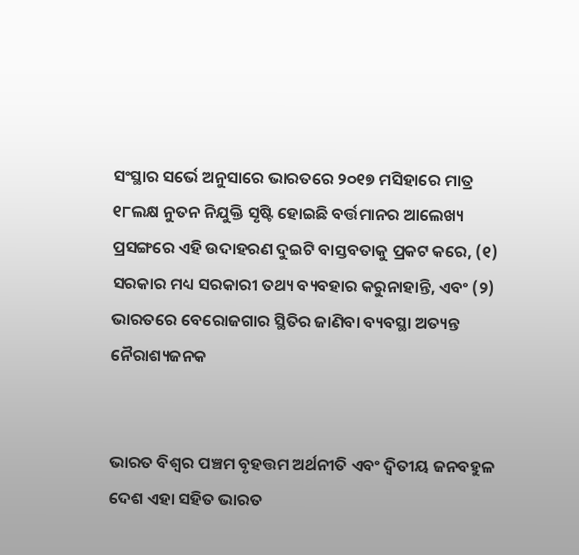ସଂସ୍ଥାର ସର୍ଭେ ଅନୁସାରେ ଭାରତରେ ୨୦୧୭ ମସିହାରେ ମାତ୍ର ୧୮ଲକ୍ଷ ନୁତନ ନିଯୁକ୍ତି ସୃଷ୍ଟି ହୋଇଛି ବର୍ତ୍ତମାନର ଆଲେଖ୍ୟ ପ୍ରସଙ୍ଗରେ ଏହି ଉଦାହରଣ ଦୁଇଟି ବାସ୍ତବତାକୁ ପ୍ରକଟ କରେ, (୧) ସରକାର ମଧ୍ୟ ସରକାରୀ ତଥ୍ୟ ବ୍ୟବହାର କରୁନାହାନ୍ତି, ଏବଂ (୨) ଭାରତରେ ବେରୋଜଗାର ସ୍ଥିତିର ଜାଣିବା ବ୍ୟବସ୍ଥା ଅତ୍ୟନ୍ତ ନୈରାଶ୍ୟଜନକ


ଭାରତ ବିଶ୍ୱର ପଞ୍ଚମ ବୃହତ୍ତମ ଅର୍ଥନୀତି ଏବଂ ଦ୍ୱିତୀୟ ଜନବହୁଳ ଦେଶ ଏହା ସହିତ ଭାରତ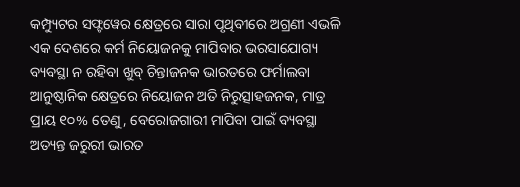କମ୍ପ୍ୟୁଟର ସଫ୍ଟୱେର କ୍ଷେତ୍ରରେ ସାରା ପୃଥିବୀରେ ଅଗ୍ରଣୀ ଏଭଳି ଏକ ଦେଶରେ କର୍ମ ନିୟୋଜନକୁ ମାପିବାର ଭରସାଯୋଗ୍ୟ ବ୍ୟବସ୍ଥା ନ ରହିବା ଖୁବ୍ ଚିନ୍ତାଜନକ ଭାରତରେ ଫର୍ମାଲବା ଆନୁଷ୍ଠାନିକ କ୍ଷେତ୍ରରେ ନିୟୋଜନ ଅତି ନିରୁତ୍ସାହଜନକ, ମାତ୍ର ପ୍ରାୟ ୧୦% ତେଣୁ, ବେରୋଜଗାରୀ ମାପିବା ପାଇଁ ବ୍ୟବସ୍ଥା ଅତ୍ୟନ୍ତ ଜରୁରୀ ଭାରତ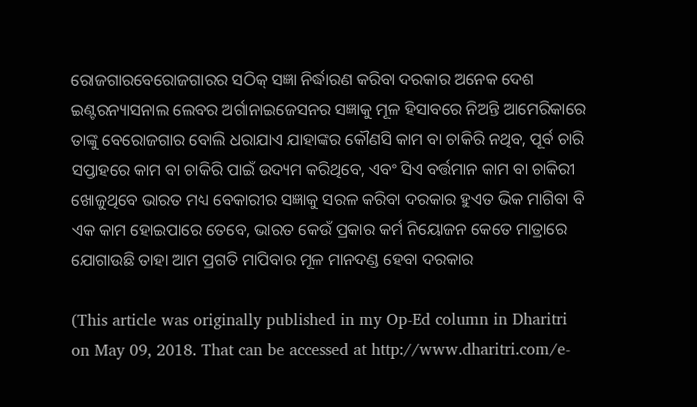ରୋଜଗାରବେରୋଜଗାରର ସଠିକ୍ ସଜ୍ଞା ନିର୍ଦ୍ଧାରଣ କରିବା ଦରକାର ଅନେକ ଦେଶ ଇଣ୍ଟରନ୍ୟାସନାଲ ଲେବର ଅର୍ଗାନାଇଜେସନର ସଜ୍ଞାକୁ ମୂଳ ହିସାବରେ ନିଅନ୍ତି ଆମେରିକାରେ ତାଙ୍କୁ ବେରୋଜଗାର ବୋଲି ଧରାଯାଏ ଯାହାଙ୍କର କୌଣସି କାମ ବା ଚାକିରି ନଥିବ, ପୂର୍ବ ଚାରି ସପ୍ତାହରେ କାମ ବା ଚାକିରି ପାଇଁ ଉଦ୍ୟମ କରିଥିବେ, ଏବଂ ସିଏ ବର୍ତ୍ତମାନ କାମ ବା ଚାକିରୀ ଖୋଜୁଥିବେ ଭାରତ ମଧ୍ୟ ବେକାରୀର ସଜ୍ଞାକୁ ସରଳ କରିବା ଦରକାର ହୁଏତ ଭିକ ମାଗିବା ବି ଏକ କାମ ହୋଇପାରେ ତେବେ, ଭାରତ କେଉଁ ପ୍ରକାର କର୍ମ ନିୟୋଜନ କେତେ ମାତ୍ରାରେ ଯୋଗାଉଛି ତାହା ଆମ ପ୍ରଗତି ମାପିବାର ମୂଳ ମାନଦଣ୍ଡ ହେବା ଦରକାର

(This article was originally published in my Op-Ed column in Dharitri on May 09, 2018. That can be accessed at http://www.dharitri.com/e-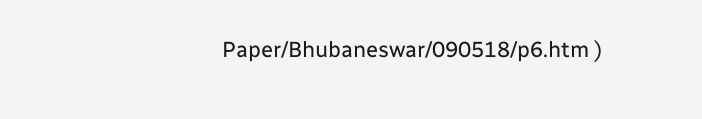Paper/Bhubaneswar/090518/p6.htm )